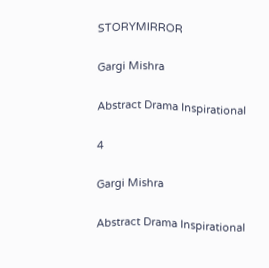STORYMIRROR

Gargi Mishra

Abstract Drama Inspirational

4

Gargi Mishra

Abstract Drama Inspirational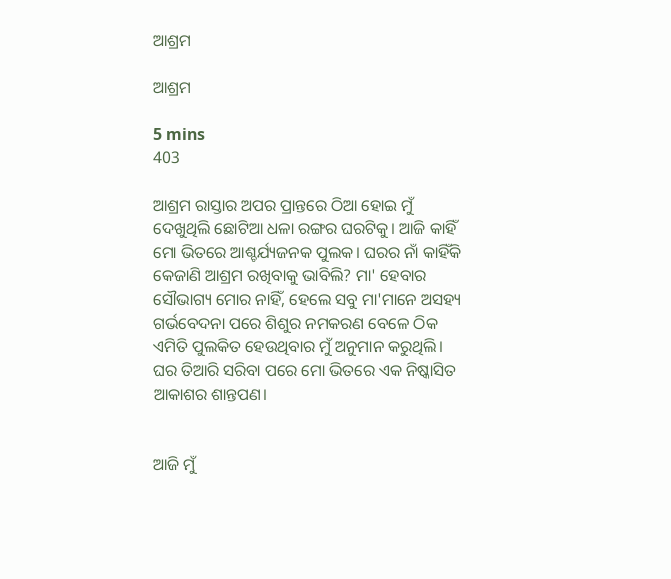ଆଶ୍ରମ

ଆଶ୍ରମ

5 mins
403

ଆଶ୍ରମ ରାସ୍ତାର ଅପର ପ୍ରାନ୍ତରେ ଠିଆ ହୋଇ ମୁଁ ଦେଖୁଥିଲି ଛୋଟିଆ ଧଳା ରଙ୍ଗର ଘରଟିକୁ। ଆଜି କାହିଁ ମୋ ଭିତରେ ଆଶ୍ଚର୍ଯ୍ୟଜନକ ପୁଲକ। ଘରର ନାଁ କାହିଁକି କେଜାଣି ଆଶ୍ରମ ରଖିବାକୁ ଭାବିଲି? ମା' ହେବାର ସୌଭାଗ୍ୟ ମୋର ନାହିଁ, ହେଲେ ସବୁ ମା'ମାନେ ଅସହ୍ୟ ଗର୍ଭବେଦନା ପରେ ଶିଶୁର ନମକରଣ ବେଳେ ଠିକ ଏମିତି ପୁଲକିତ ହେଉଥିବାର ମୁଁ ଅନୁମାନ କରୁଥିଲି। ଘର ତିଆରି ସରିବା ପରେ ମୋ ଭିତରେ ଏକ ନିଷ୍କାସିତ ଆକାଶର ଶାନ୍ତପଣ।


ଆଜି ମୁଁ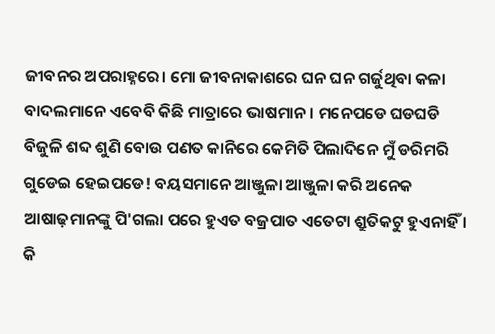ଜୀବନର ଅପରାହ୍ନରେ। ମୋ ଜୀବନାକାଶରେ ଘନ ଘନ ଗର୍ଜୁଥିବା କଳା ବାଦଲମାନେ ଏବେବି କିଛି ମାତ୍ରାରେ ଭାଷମାନ। ମନେପଡେ ଘଡଘଡି ବିଜୁଳି ଶବ୍ଦ ଶୁଣି ବୋଉ ପଣତ କାନିରେ କେମିତି ପିଲାଦିନେ ମୁଁ ଡରିମରି ଗୁଡେଇ ହେଇପଡେ! ବୟସମାନେ ଆଞ୍ଜୁଳା ଆଞ୍ଜୁଳା କରି ଅନେକ ଆଷାଢ଼ମାନଙ୍କୁ ପି'ଗଲା ପରେ ହୁଏତ ବଜ୍ରପାତ ଏତେଟା ଶ୍ରୁତିକଟୁ ହୁଏନାହିଁ । କି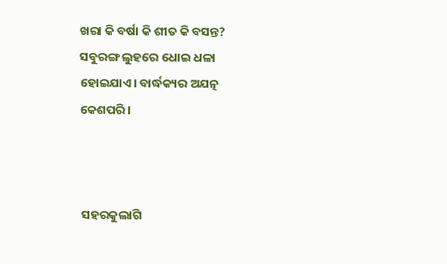ଖରା କି ବର୍ଷା କି ଶୀତ କି ବସନ୍ତ? ସବୁରଙ୍ଗ ଲୁହରେ ଧୋଇ ଧଳା ହୋଇଯାଏ। ବାର୍ଦ୍ଧକ୍ୟର ଅଯତ୍ନ କେଶପରି।



 ସହରକୁଲାଗି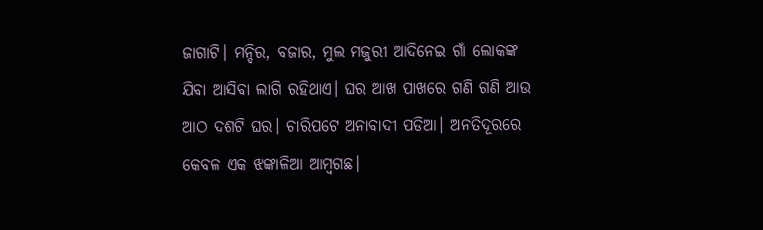ଜାଗାଟି। ମନ୍ଦିର, ବଜାର, ମୁଲ ମଜୁରୀ ଆଦିନେଇ ଗାଁ ଲୋକଙ୍କ ଯିବା ଆସିବା ଲାଗି ରହିଥାଏ। ଘର ଆଖ ପାଖରେ ଗଣି ଗଣି ଆଉ ଆଠ ଦଶଟି ଘର। ଚାରିପଟେ ଅନାବାଦୀ ପଡିଆ। ଅନତିଦୂରରେ କେବଳ ଏକ ଝଙ୍କାଳିଆ ଆମ୍ବଗଛ।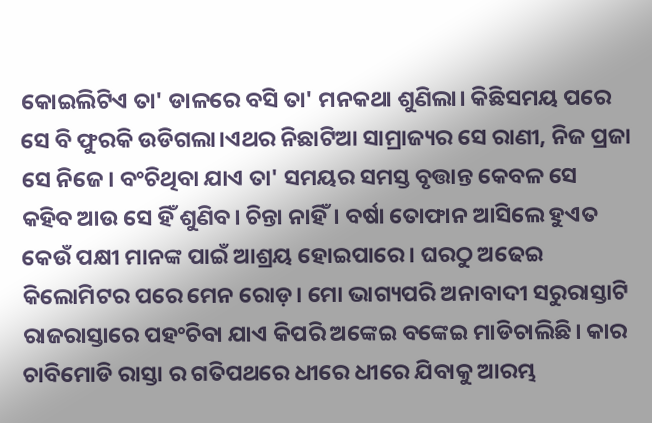କୋଇଲିଟିଏ ତା' ଡାଳରେ ବସି ତା' ମନକଥା ଶୁଣିଲା। କିଛିସମୟ ପରେ ସେ ବି ଫୁରକି ଉଡିଗଲା।ଏଥର ନିଛାଟିଆ ସାମ୍ରାଜ୍ୟର ସେ ରାଣୀ, ନିଜ ପ୍ରଜା ସେ ନିଜେ। ବଂଚିଥିବା ଯାଏ ତା' ସମୟର ସମସ୍ତ ବୃତ୍ତାନ୍ତ କେବଳ ସେ କହିବ ଆଉ ସେ ହିଁ ଶୁଣିବ। ଚିନ୍ତା ନାହିଁ। ବର୍ଷା ତୋଫାନ ଆସିଲେ ହୁଏତ କେଉଁ ପକ୍ଷୀ ମାନଙ୍କ ପାଇଁ ଆଶ୍ରୟ ହୋଇପାରେ। ଘରଠୁ ଅଢେଇ କିଲୋମିଟର ପରେ ମେନ ରୋଡ଼। ମୋ ଭାଗ୍ୟପରି ଅନାବାଦୀ ସରୁରାସ୍ତାଟି ରାଜରାସ୍ତାରେ ପହଂଚିବା ଯାଏ କିପରି ଅଙ୍କେଇ ବଙ୍କେଇ ମାଡିଚାଲିଛି। କାର ଚାବିମୋଡି ରାସ୍ତା ର ଗତିପଥରେ ଧୀରେ ଧୀରେ ଯିବାକୁ ଆରମ୍ଭ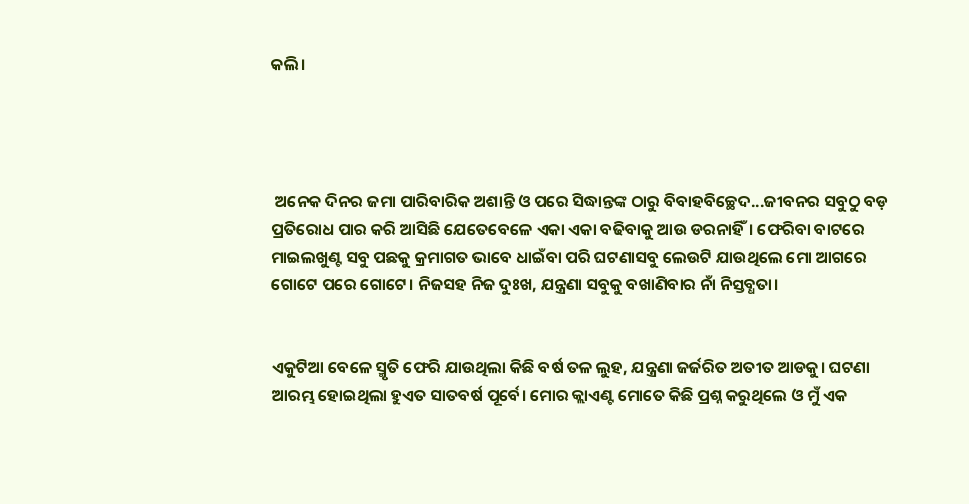କଲି।




 ଅନେକ ଦିନର ଜମା ପାରିବାରିକ ଅଶାନ୍ତି ଓ ପରେ ସିଦ୍ଧାନ୍ତଙ୍କ ଠାରୁ ବିବାହବିଚ୍ଛେଦ...ଜୀବନର ସବୁଠୁ ବଡ଼ ପ୍ରତିରୋଧ ପାର କରି ଆସିଛି ଯେତେବେଳେ ଏକା ଏକା ବଢିବାକୁ ଆଉ ଡରନାହିଁ। ଫେରିବା ବାଟରେ ମାଇଲଖୁଣ୍ଟ ସବୁ ପଛକୁ କ୍ରମାଗତ ଭାବେ ଧାଇଁବା ପରି ଘଟଣାସବୁ ଲେଉଟି ଯାଉଥିଲେ ମୋ ଆଗରେ ଗୋଟେ ପରେ ଗୋଟେ। ନିଜସହ ନିଜ ଦୁଃଖ, ଯନ୍ତ୍ରଣା ସବୁକୁ ବଖାଣିବାର ନାଁ ନିସ୍ତବ୍ଧତା।


ଏକୁଟିଆ ବେଳେ ସ୍ମୃତି ଫେରି ଯାଉଥିଲା କିଛି ବର୍ଷ ତଳ ଲୁହ, ଯନ୍ତ୍ରଣା ଜର୍ଜରିତ ଅତୀତ ଆଡକୁ। ଘଟଣା ଆରମ୍ଭ ହୋଇଥିଲା ହୁଏତ ସାତବର୍ଷ ପୂର୍ବେ। ମୋର କ୍ଲାଏଣ୍ଟ ମୋତେ କିଛି ପ୍ରଶ୍ନ କରୁଥିଲେ ଓ ମୁଁ ଏକ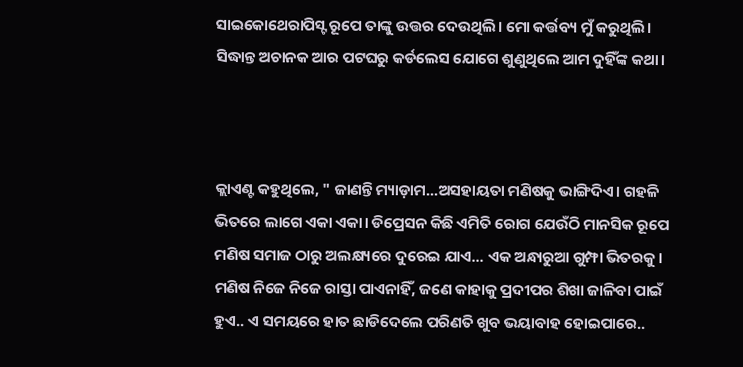ସାଇକୋଥେରାପିସ୍ଟ ରୂପେ ତାଙ୍କୁ ଉତ୍ତର ଦେଉଥିଲି। ମୋ କର୍ତ୍ତବ୍ୟ ମୁଁ କରୁଥିଲି। ସିଦ୍ଧାନ୍ତ ଅଚାନକ ଆର ପଟଘରୁ କର୍ଡଲେସ ଯୋଗେ ଶୁଣୁଥିଲେ ଆମ ଦୁହିଁଙ୍କ କଥା।



କ୍ଲାଏଣ୍ଟ କହୁଥିଲେ, " ଜାଣନ୍ତି ମ୍ୟାଡ଼ାମ...ଅସହାୟତା ମଣିଷକୁ ଭାଙ୍ଗିଦିଏ। ଗହଳି ଭିତରେ ଲାଗେ ଏକା ଏକା। ଡିପ୍ରେସନ କିଛି ଏମିତି ରୋଗ ଯେଉଁଠି ମାନସିକ ରୂପେ ମଣିଷ ସମାଜ ଠାରୁ ଅଲକ୍ଷ୍ୟରେ ଦୁରେଇ ଯାଏ... ଏକ ଅନ୍ଧାରୁଆ ଗୁମ୍ଫା ଭିତରକୁ। ମଣିଷ ନିଜେ ନିଜେ ରାସ୍ତା ପାଏନାହିଁ, ଜଣେ କାହାକୁ ପ୍ରଦୀପର ଶିଖା ଜାଳିବା ପାଇଁ ହୁଏ.. ଏ ସମୟରେ ହାତ ଛାଡିଦେଲେ ପରିଣତି ଖୁବ ଭୟାବାହ ହୋଇପାରେ..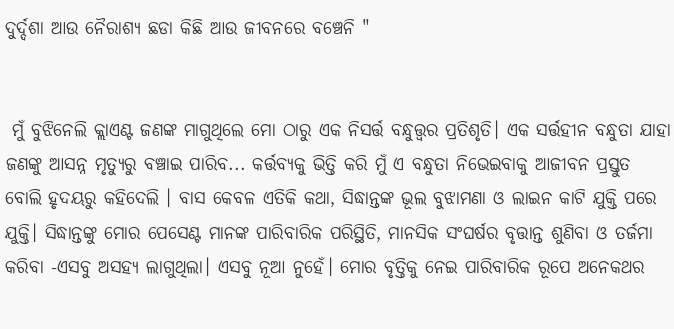ଦୁର୍ଦ୍ଦଶା ଆଉ ନୈରାଶ୍ୟ ଛଡା କିଛି ଆଉ ଜୀବନରେ ବଞ୍ଚେନି "


 ମୁଁ ବୁଝିନେଲି କ୍ଲାଏଣ୍ଟ ଜଣଙ୍କ ମାଗୁଥିଲେ ମୋ ଠାରୁ ଏକ ନିସର୍ତ୍ତ ବନ୍ଧୁତ୍ତ୍ୱର ପ୍ରତିଶୃତି। ଏକ ସର୍ତ୍ତହୀନ ବନ୍ଧୁତା ଯାହା ଜଣଙ୍କୁ ଆସନ୍ନ ମୃତ୍ୟୁରୁ ବଞ୍ଚାଇ ପାରିବ... କର୍ତ୍ତବ୍ୟକୁ ଭିତ୍ତି କରି ମୁଁ ଏ ବନ୍ଧୁତା ନିଭେଇବାକୁ ଆଜୀବନ ପ୍ରସ୍ତୁତ ବୋଲି ହୃଦୟରୁ କହିଦେଲି । ବାସ କେବଳ ଏତିକି କଥା, ସିଦ୍ଧାନ୍ତଙ୍କ ଭୂଲ ବୁଝାମଣା ଓ ଲାଇନ କାଟି ଯୁକ୍ତି ପରେ ଯୁକ୍ତି। ସିଦ୍ଧାନ୍ତଙ୍କୁ ମୋର ପେସେଣ୍ଟ ମାନଙ୍କ ପାରିବାରିକ ପରିସ୍ଥିତି, ମାନସିକ ସଂଘର୍ଷର ବୃତ୍ତାନ୍ତ ଶୁଣିବା ଓ ତର୍ଜମା କରିବା -ଏସବୁ ଅସହ୍ୟ ଲାଗୁଥିଲା। ଏସବୁ ନୂଆ ନୁହେଁ। ମୋର ବୃତ୍ତିକୁ ନେଇ ପାରିବାରିକ ରୂପେ ଅନେକଥର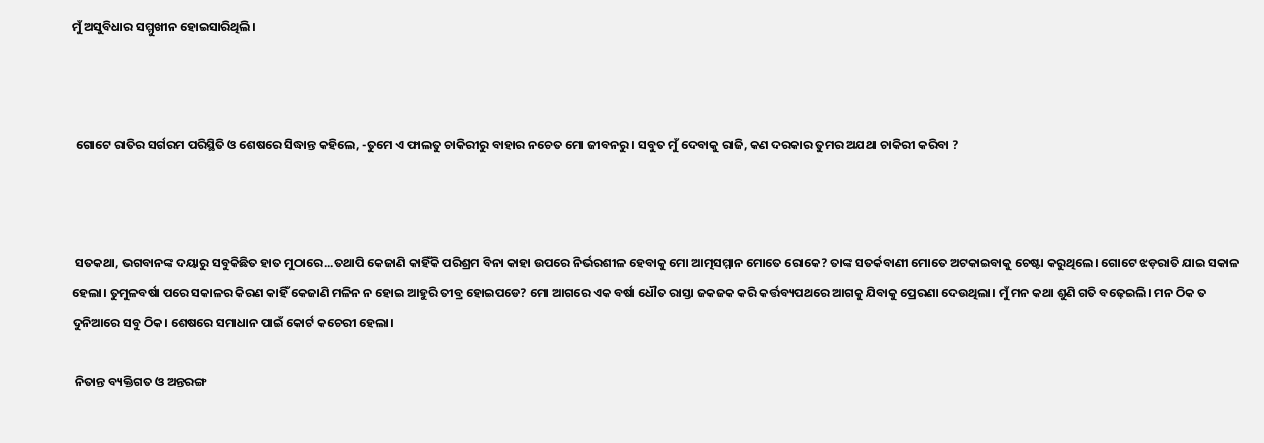ମୁଁ ଅସୁବିଧାର ସମ୍ମୁଖୀନ ହୋଇସାରିଥିଲି।



 ଗୋଟେ ରାତିର ସର୍ଗରମ ପରିସ୍ଥିତି ଓ ଶେଷରେ ସିଦ୍ଧାନ୍ତ କହିଲେ, -ତୁମେ ଏ ଫାଲତୁ ଚାକିରୀରୁ ବାହାର ନଚେତ ମୋ ଜୀବନରୁ । ସବୁତ ମୁଁ ଦେବାକୁ ରାଜି, କଣ ଦରକାର ତୁମର ଅଯଥା ଚାକିରୀ କରିବା ?



 ସତକଥା, ଭଗବାନଙ୍କ ଦୟାରୁ ସବୁକିଛିତ ହାତ ମୁଠାରେ...ତଥାପି କେଜାଣି କାହିଁକି ପରିଶ୍ରମ ବିନା କାହା ଉପରେ ନିର୍ଭରଶୀଳ ହେବାକୁ ମୋ ଆତ୍ମସମ୍ମାନ ମୋତେ ରୋକେ? ତାଙ୍କ ସତର୍କବାଣୀ ମୋତେ ଅଟକାଇବାକୁ ଚେଷ୍ଟା କରୁଥିଲେ। ଗୋଟେ ଝଡ଼ରାତି ଯାଇ ସକାଳ ହେଲା। ତୁମୁଳବର୍ଷା ପରେ ସକାଳର କିରଣ କାହିଁ କେଜାଣି ମଳିନ ନ ହୋଇ ଆହୁରି ତୀବ୍ର ହୋଇପଡେ? ମୋ ଆଗରେ ଏକ ବର୍ଷା ଧୌତ ରାସ୍ତା ଜକଜକ କରି କର୍ତ୍ତବ୍ୟପଥରେ ଆଗକୁ ଯିବାକୁ ପ୍ରେରଣା ଦେଉଥିଲା। ମୁଁ ମନ କଥା ଶୁଣି ଗତି ବଢ଼େଇଲି। ମନ ଠିକ ତ ଦୁନିଆରେ ସବୁ ଠିକ। ଶେଷରେ ସମାଧାନ ପାଇଁ କୋର୍ଟ କଚେରୀ ହେଲା।

 ନିତାନ୍ତ ବ୍ୟକ୍ତିଗତ ଓ ଅନ୍ତରଙ୍ଗ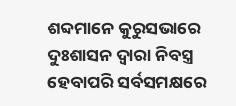ଶବ୍ଦମାନେ କୁରୁସଭାରେ ଦୁଃଶାସନ ଦ୍ୱାରା ନିବସ୍ତ୍ର ହେବାପରି ସର୍ବସମକ୍ଷରେ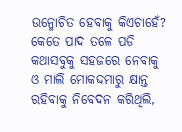ଉନ୍ମୋଚିତ ହେବାକୁ କିଏଚାହେଁ? କେତେ ପାଦ ତଳେ ପଡି କଥାସବୁକୁ ସହଜରେ ନେବାକୁ ଓ ମାଲି ମୋକଦ୍ଦମାରୁ କ୍ଷାନ୍ତ ରହିବାକୁ ନିବେଦନ କରିଥିଲି,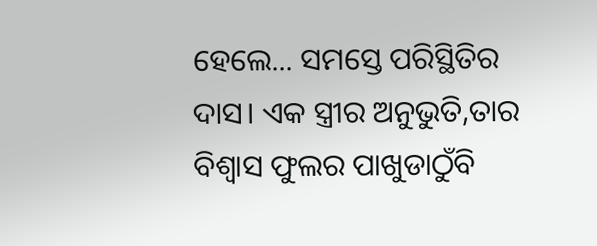ହେଲେ... ସମସ୍ତେ ପରିସ୍ଥିତିର ଦାସ। ଏକ ସ୍ତ୍ରୀର ଅନୁଭୁତି,ତାର ବିଶ୍ୱାସ ଫୁଲର ପାଖୁଡାଠୁଁବି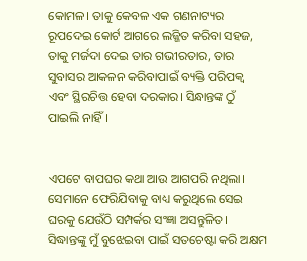କୋମଳ। ତାକୁ କେବଳ ଏକ ଗଣନାଟ୍ୟର ରୂପଦେଇ କୋର୍ଟ ଆଗରେ ଲଜ୍ଜିତ କରିବା ସହଜ, ତାକୁ ମର୍ଜଦା ଦେଇ ତାର ଗଭୀରତାର, ତାର ସୁବାସର ଆକଳନ କରିବାପାଇଁ ବ୍ୟକ୍ତି ପରିପକ୍ୱ ଏବଂ ସ୍ଥିରଚିତ୍ତ ହେବା ଦରକାର। ସିନ୍ଧାନ୍ତଙ୍କ ଠୁଁ ପାଇଲି ନାହିଁ।


ଏପଟେ ବାପଘର କଥା ଆଉ ଆଗପରି ନଥିଲା। ସେମାନେ ଫେରିଯିବାକୁ ବାଧ୍ୟ କରୁଥିଲେ ସେଇ ଘରକୁ ଯେଉଁଠି ସମ୍ପର୍କର ସଂଜ୍ଞା ଅସନ୍ତୁଳିତ। ସିଦ୍ଧାନ୍ତଙ୍କୁ ମୁଁ ବୁଝେଇବା ପାଇଁ ସତଚେଷ୍ଟା କରି ଅକ୍ଷମ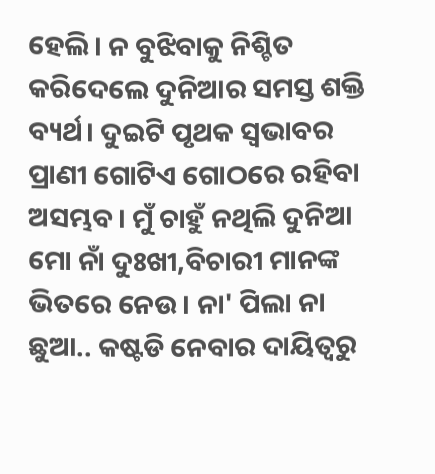ହେଲି। ନ ବୁଝିବାକୁ ନିଶ୍ଚିତ କରିଦେଲେ ଦୁନିଆର ସମସ୍ତ ଶକ୍ତି ବ୍ୟର୍ଥ। ଦୁଇଟି ପୃଥକ ସ୍ଵଭାବର ପ୍ରାଣୀ ଗୋଟିଏ ଗୋଠରେ ରହିବା ଅସମ୍ଭବ। ମୁଁ ଚାହୁଁ ନଥିଲି ଦୁନିଆ ମୋ ନାଁ ଦୁଃଖୀ,ବିଚାରୀ ମାନଙ୍କ ଭିତରେ ନେଉ। ନା' ପିଲା ନା ଛୁଆ.. କଷ୍ଟଡି ନେବାର ଦାୟିତ୍ୱରୁ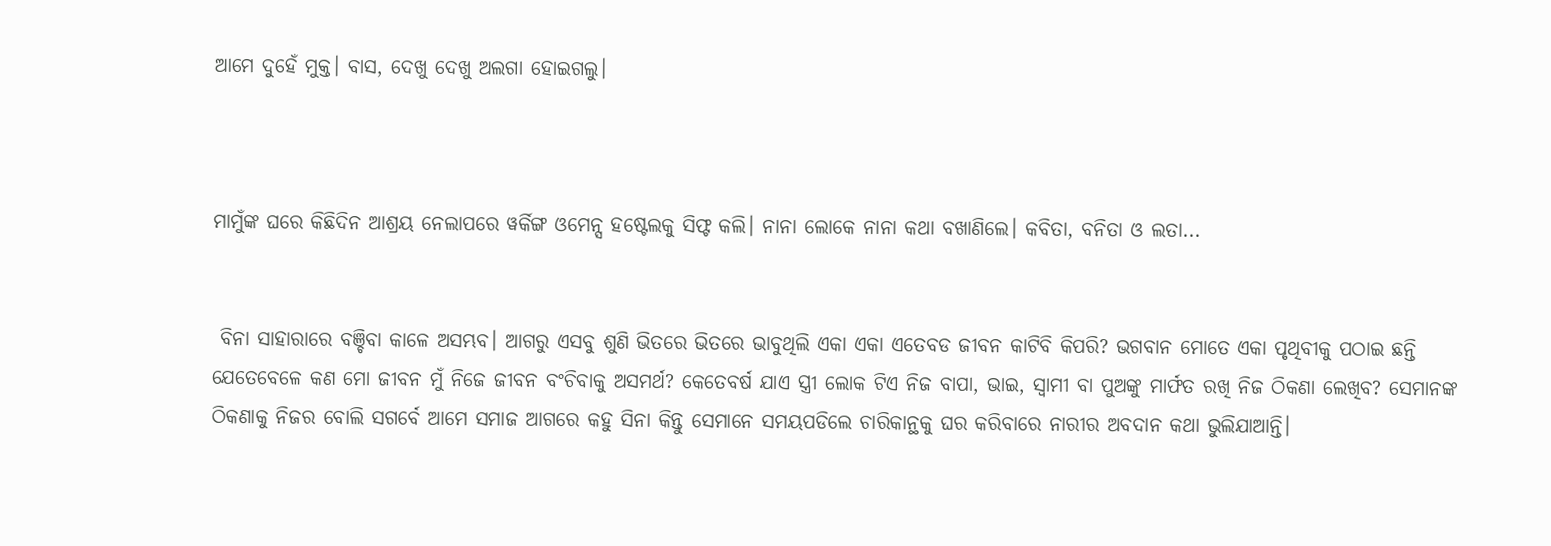ଆମେ ଦୁହେଁ ମୁକ୍ତ। ବାସ, ଦେଖୁ ଦେଖୁ ଅଲଗା ହୋଇଗଲୁ।



ମାମୁଁଙ୍କ ଘରେ କିଛିଦିନ ଆଶ୍ରୟ ନେଲାପରେ ୱର୍କିଙ୍ଗ ଓମେନ୍ସ ହଷ୍ଟେଲକୁ ସିଫ୍ଟ କଲି। ନାନା ଲୋକେ ନାନା କଥା ବଖାଣିଲେ। କବିତା, ବନିତା ଓ ଲତା...


 ବିନା ସାହାରାରେ ବଞ୍ଚିବା କାଳେ ଅସମ୍ଭବ। ଆଗରୁ ଏସବୁ ଶୁଣି ଭିତରେ ଭିତରେ ଭାବୁଥିଲି ଏକା ଏକା ଏତେବଡ ଜୀବନ କାଟିବି କିପରି? ଭଗବାନ ମୋତେ ଏକା ପୃଥିବୀକୁ ପଠାଇ ଛନ୍ତି ଯେତେବେଳେ କଣ ମୋ ଜୀବନ ମୁଁ ନିଜେ ଜୀବନ ବଂଚିବାକୁ ଅସମର୍ଥ? କେତେବର୍ଷ ଯାଏ ସ୍ତ୍ରୀ ଲୋକ ଟିଏ ନିଜ ବାପା, ଭାଇ, ସ୍ୱାମୀ ବା ପୁଅଙ୍କୁ ମାର୍ଫତ ରଖି ନିଜ ଠିକଣା ଲେଖିବ? ସେମାନଙ୍କ ଠିକଣାକୁ ନିଜର ବୋଲି ସଗର୍ବେ ଆମେ ସମାଜ ଆଗରେ କହୁ ସିନା କିନ୍ତୁ ସେମାନେ ସମୟପଡିଲେ ଚାରିକାନ୍ଥକୁ ଘର କରିବାରେ ନାରୀର ଅବଦାନ କଥା ଭୁଲିଯାଆନ୍ତି।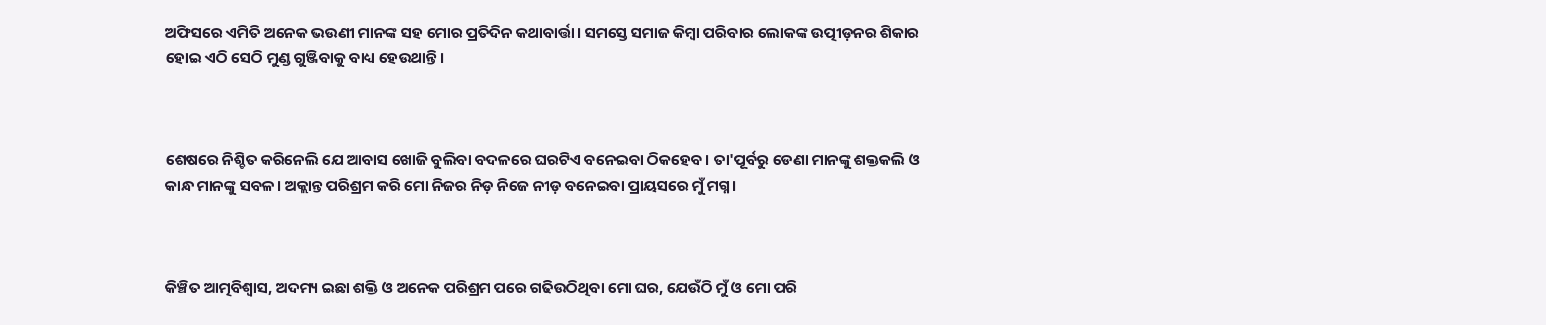ଅଫିସରେ ଏମିତି ଅନେକ ଭଉଣୀ ମାନଙ୍କ ସହ ମୋର ପ୍ରତିଦିନ କଥାବାର୍ତ୍ତା। ସମସ୍ତେ ସମାଜ କିମ୍ୱା ପରିବାର ଲୋକଙ୍କ ଉତ୍ପୀଡ଼ନର ଶିକାର ହୋଇ ଏଠି ସେଠି ମୁଣ୍ଡ ଗୁଞ୍ଜିବାକୁ ବାଧ୍ୟ ହେଉଥାନ୍ତି।



ଶେଷରେ ନିଶ୍ଚିତ କରିନେଲି ଯେ ଆବାସ ଖୋଜି ବୁଲିବା ବଦଳରେ ଘରଟିଏ ବନେଇବା ଠିକହେବ। ତା'ପୂର୍ବରୁ ଡେଣା ମାନଙ୍କୁ ଶକ୍ତକଲି ଓ କାନ୍ଧ ମାନଙ୍କୁ ସବଳ। ଅକ୍ଲାନ୍ତ ପରିଶ୍ରମ କରି ମୋ ନିଜର ନିଡ଼ ନିଜେ ନୀଡ଼ ବନେଇବା ପ୍ରାୟସରେ ମୁଁ ମଗ୍ନ।



କିଞ୍ଚିତ ଆତ୍ମବିଶ୍ୱାସ, ଅଦମ୍ୟ ଇଛା ଶକ୍ତି ଓ ଅନେକ ପରିଶ୍ରମ ପରେ ଗଢିଉଠିଥିବା ମୋ ଘର, ଯେଉଁଠି ମୁଁ ଓ ମୋ ପରି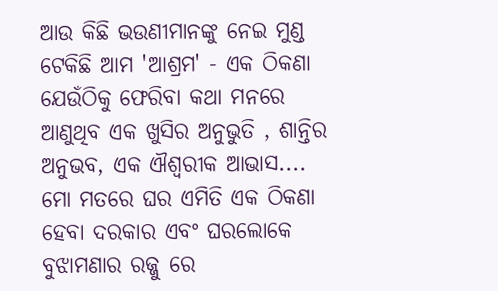ଆଉ କିଛି ଭଉଣୀମାନଙ୍କୁ ନେଇ ମୁଣ୍ଡ ଟେକିଛି ଆମ 'ଆଶ୍ରମ' - ଏକ ଠିକଣା ଯେଉଁଠିକୁ ଫେରିବା କଥା ମନରେ ଆଣୁଥିବ ଏକ ଖୁସିର ଅନୁଭୁତି , ଶାନ୍ତିର ଅନୁଭବ, ଏକ ଐଶ୍ୱରୀକ ଆଭାସ.... ମୋ ମତରେ ଘର ଏମିତି ଏକ ଠିକଣା ହେବା ଦରକାର ଏବଂ ଘରଲୋକେ ବୁଝାମଣାର ରଜ୍ଜୁ ରେ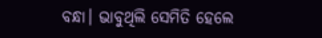ବନ୍ଧା। ଭାବୁଥିଲି ସେମିତି ହେଲେ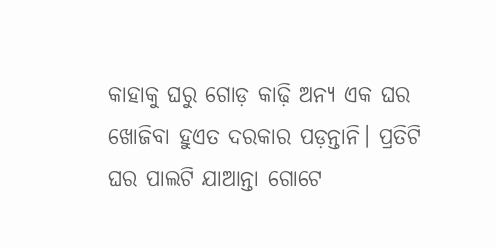କାହାକୁ ଘରୁ ଗୋଡ଼ କାଢ଼ି ଅନ୍ୟ ଏକ ଘର ଖୋଜିବା ହୁଏତ ଦରକାର ପଡ଼ନ୍ତାନି। ପ୍ରତିଟି ଘର ପାଲଟି ଯାଆନ୍ତା ଗୋଟେ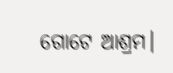ଗୋଟେ ଆଶ୍ରମ।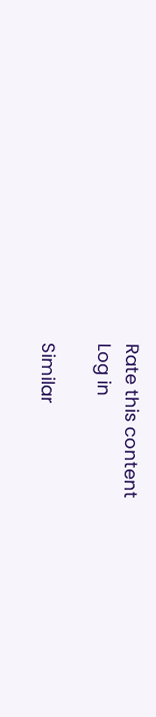Rate this content
Log in

Similar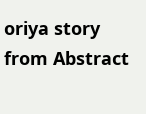oriya story from Abstract